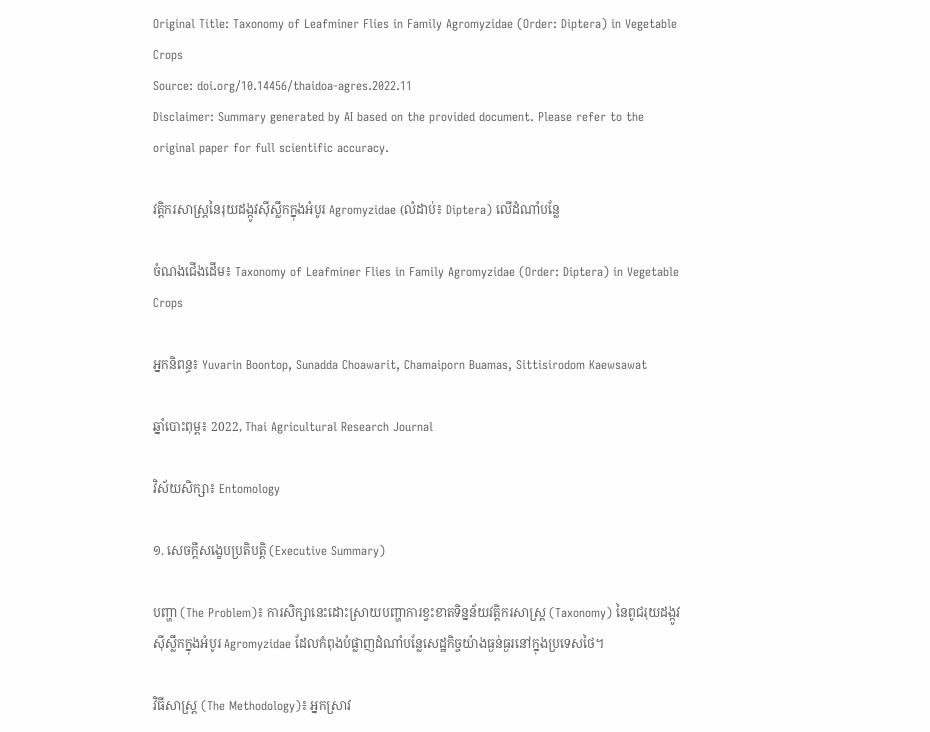Original Title: Taxonomy of Leafminer Flies in Family Agromyzidae (Order: Diptera) in Vegetable Crops
Source: doi.org/10.14456/thaidoa-agres.2022.11
Disclaimer: Summary generated by AI based on the provided document. Please refer to the original paper for full scientific accuracy.

វត្តិករសាស្ត្រនៃរុយដង្កូវស៊ីស្លឹកក្នុងអំបូរ Agromyzidae (លំដាប់៖ Diptera) លើដំណាំបន្លែ

ចំណងជើងដើម៖ Taxonomy of Leafminer Flies in Family Agromyzidae (Order: Diptera) in Vegetable Crops

អ្នកនិពន្ធ៖ Yuvarin Boontop, Sunadda Choawarit, Chamaiporn Buamas, Sittisirodom Kaewsawat

ឆ្នាំបោះពុម្ព៖ 2022, Thai Agricultural Research Journal

វិស័យសិក្សា៖ Entomology

១. សេចក្តីសង្ខេបប្រតិបត្តិ (Executive Summary)

បញ្ហា (The Problem)៖ ការសិក្សានេះដោះស្រាយបញ្ហាការខ្វះខាតទិន្នន័យវត្តិករសាស្ត្រ (Taxonomy) នៃពូជរុយដង្កូវស៊ីស្លឹកក្នុងអំបូរ Agromyzidae ដែលកំពុងបំផ្លាញដំណាំបន្លែសេដ្ឋកិច្ចយ៉ាងធ្ងន់ធ្ងរនៅក្នុងប្រទេសថៃ។

វិធីសាស្ត្រ (The Methodology)៖ អ្នកស្រាវ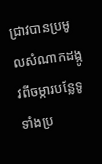ជ្រាវបានប្រមូលសំណាកដង្កូវពីចម្ការបន្លែទូទាំងប្រ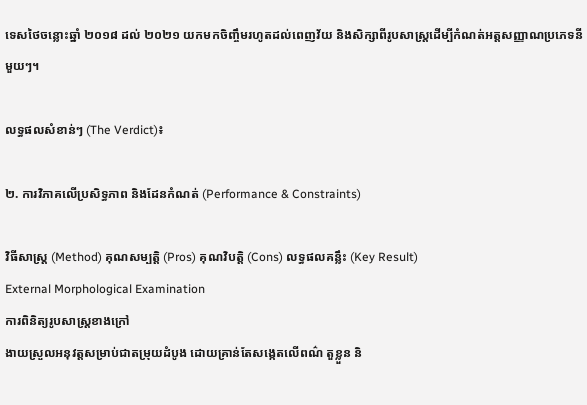ទេសថៃចន្លោះឆ្នាំ ២០១៨ ដល់ ២០២១ យកមកចិញ្ចឹមរហូតដល់ពេញវ័យ និងសិក្សាពីរូបសាស្ត្រដើម្បីកំណត់អត្តសញ្ញាណប្រភេទនីមួយៗ។

លទ្ធផលសំខាន់ៗ (The Verdict)៖

២. ការវិភាគលើប្រសិទ្ធភាព និងដែនកំណត់ (Performance & Constraints)

វិធីសាស្ត្រ (Method) គុណសម្បត្តិ (Pros) គុណវិបត្តិ (Cons) លទ្ធផលគន្លឹះ (Key Result)
External Morphological Examination
ការពិនិត្យរូបសាស្ត្រខាងក្រៅ
ងាយស្រួលអនុវត្តសម្រាប់ជាតម្រុយដំបូង ដោយគ្រាន់តែសង្កេតលើពណ៌ តួខ្លួន និ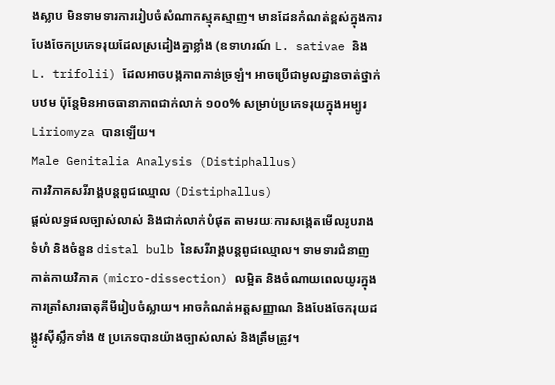ងស្លាប មិនទាមទារការរៀបចំសំណាកស្មុគស្មាញ។ មានដែនកំណត់ខ្ពស់ក្នុងការបែងចែកប្រភេទរុយដែលស្រដៀងគ្នាខ្លាំង (ឧទាហរណ៍ L. sativae និង L. trifolii) ដែលអាចបង្កភាពភាន់ច្រឡំ។ អាចប្រើជាមូលដ្ឋានចាត់ថ្នាក់បឋម ប៉ុន្តែមិនអាចធានាភាពជាក់លាក់ ១០០% សម្រាប់ប្រភេទរុយក្នុងអម្បូរ Liriomyza បានឡើយ។
Male Genitalia Analysis (Distiphallus)
ការវិភាគសរីរាង្គបន្តពូជឈ្មោល (Distiphallus)
ផ្តល់លទ្ធផលច្បាស់លាស់ និងជាក់លាក់បំផុត តាមរយៈការសង្កេតមើលរូបរាង ទំហំ និងចំនួន distal bulb នៃសរីរាង្គបន្តពូជឈ្មោល។ ទាមទារជំនាញកាត់កាយវិភាគ (micro-dissection) លម្អិត និងចំណាយពេលយូរក្នុងការត្រាំសារធាតុគីមីរៀបចំស្លាយ។ អាចកំណត់អត្តសញ្ញាណ និងបែងចែករុយដង្កូវស៊ីស្លឹកទាំង ៥ ប្រភេទបានយ៉ាងច្បាស់លាស់ និងត្រឹមត្រូវ។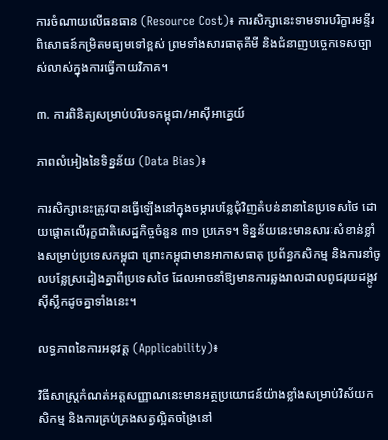ការចំណាយលើធនធាន (Resource Cost)៖ ការសិក្សានេះទាមទារបរិក្ខារមន្ទីរពិសោធន៍កម្រិតមធ្យមទៅខ្ពស់ ព្រមទាំងសារធាតុគីមី និងជំនាញបច្ចេកទេសច្បាស់លាស់ក្នុងការធ្វើកាយវិភាគ។

៣. ការពិនិត្យសម្រាប់បរិបទកម្ពុជា/អាស៊ីអាគ្នេយ៍

ភាពលំអៀងនៃទិន្នន័យ (Data Bias)៖

ការសិក្សានេះត្រូវបានធ្វើឡើងនៅក្នុងចម្ការបន្លែជុំវិញតំបន់នានានៃប្រទេសថៃ ដោយផ្ដោតលើរុក្ខជាតិសេដ្ឋកិច្ចចំនួន ៣១ ប្រភេទ។ ទិន្នន័យនេះមានសារៈសំខាន់ខ្លាំងសម្រាប់ប្រទេសកម្ពុជា ព្រោះកម្ពុជាមានអាកាសធាតុ ប្រព័ន្ធកសិកម្ម និងការនាំចូលបន្លែស្រដៀងគ្នាពីប្រទេសថៃ ដែលអាចនាំឱ្យមានការឆ្លងរាលដាលពូជរុយដង្កូវស៊ីស្លឹកដូចគ្នាទាំងនេះ។

លទ្ធភាពនៃការអនុវត្ត (Applicability)៖

វិធីសាស្ត្រកំណត់អត្តសញ្ញាណនេះមានអត្ថប្រយោជន៍យ៉ាងខ្លាំងសម្រាប់វិស័យកសិកម្ម និងការគ្រប់គ្រងសត្វល្អិតចង្រៃនៅ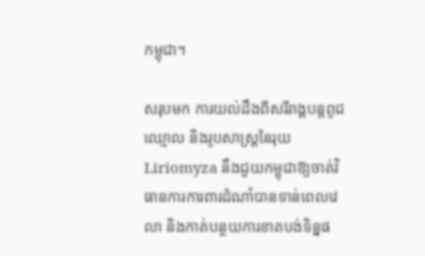កម្ពុជា។

សរុបមក ការយល់ដឹងពីសរីរាង្គបន្តពូជឈ្មោល និងរូបសាស្ត្រនៃរុយ Liriomyza នឹងជួយកម្ពុជាឱ្យចាត់វិធានការការពារដំណាំបានទាន់ពេលវេលា និងកាត់បន្ថយការខាតបង់ទិន្នផ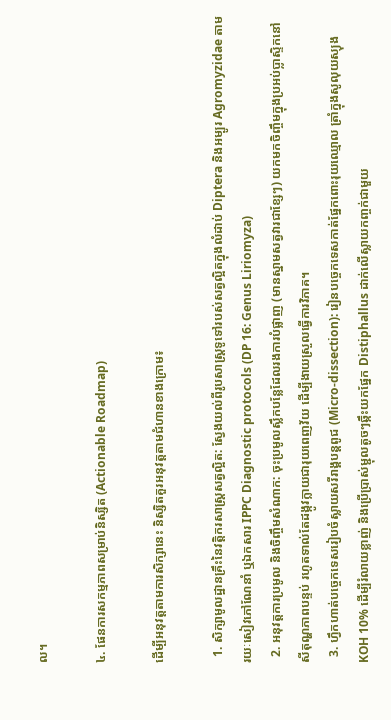ល។

៤. ផែនការសកម្មភាពសម្រាប់និស្សិត (Actionable Roadmap)

ដើម្បីអនុវត្តតាមការសិក្សានេះ និស្សិតគួរអនុវត្តតាមជំហានខាងក្រោម៖

  1. សិក្សាមូលដ្ឋានគ្រឹះនៃវត្តិករសាស្ត្រសត្វល្អិត: ស្វែងយល់ពីរូបសាស្ត្រទូទៅរបស់សត្វល្អិតក្នុងលំដាប់ Diptera និងអម្បូរ Agromyzidae តាមរយៈសៀវភៅណែនាំ ឬឯកសារ IPPC Diagnostic protocols (DP 16: Genus Liriomyza)
  2. អនុវត្តការប្រមូល និងចិញ្ចឹមសំណាក: ចុះប្រមូលស្លឹកបន្លែដែលរងការបំផ្លាញ (មានស្នាមសត្វវារជាខ្សែៗ) យកមកចិញ្ចឹមក្នុងប្រអប់ប្លាស្ទិកនៅសីតុណ្ហភាពបន្ទប់ រហូតទាល់តែដង្កូវក្លាយជារុយពេញវ័យ ដើម្បីងាយស្រួលធ្វើការវិភាគ។
  3. ហ្វឹកហាត់បច្ចេកទេសរៀបចំស្លាយសរីរាង្គបន្តពូជ (Micro-dissection): រៀនបច្ចេកទេសកាត់ផ្នែកពោះរុយឈ្មោល ត្រាំក្នុងសូលុយស្យុង KOH 10% ដើម្បីរំលាយខ្លាញ់ និងប្រើប្រាស់ម្ជុលតូចៗឆ្កឹះយកផ្នែក Distiphallus ដាក់លើស្លាយកញ្ចក់ជាមួយ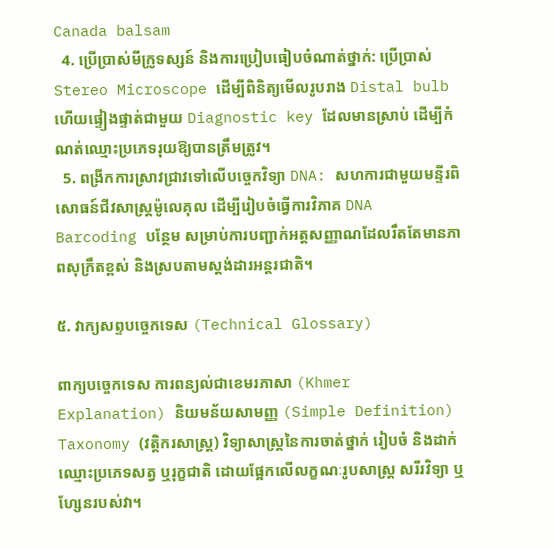Canada balsam
  4. ប្រើប្រាស់មីក្រូទស្សន៍ និងការប្រៀបធៀបចំណាត់ថ្នាក់: ប្រើប្រាស់ Stereo Microscope ដើម្បីពិនិត្យមើលរូបរាង Distal bulb ហើយផ្ទៀងផ្ទាត់ជាមួយ Diagnostic key ដែលមានស្រាប់ ដើម្បីកំណត់ឈ្មោះប្រភេទរុយឱ្យបានត្រឹមត្រូវ។
  5. ពង្រីកការស្រាវជ្រាវទៅលើបច្ចេកវិទ្យា DNA: សហការជាមួយមន្ទីរពិសោធន៍ជីវសាស្ត្រម៉ូលេគុល ដើម្បីរៀបចំធ្វើការវិភាគ DNA Barcoding បន្ថែម សម្រាប់ការបញ្ជាក់អត្តសញ្ញាណដែលរឹតតែមានភាពសុក្រឹតខ្ពស់ និងស្របតាមស្តង់ដារអន្តរជាតិ។

៥. វាក្យសព្ទបច្ចេកទេស (Technical Glossary)

ពាក្យបច្ចេកទេស ការពន្យល់ជាខេមរភាសា (Khmer Explanation) និយមន័យសាមញ្ញ (Simple Definition)
Taxonomy (វត្តិករសាស្ត្រ) វិទ្យាសាស្ត្រនៃការចាត់ថ្នាក់ រៀបចំ និងដាក់ឈ្មោះប្រភេទសត្វ ឬរុក្ខជាតិ ដោយផ្អែកលើលក្ខណៈរូបសាស្ត្រ សរីរវិទ្យា ឬហ្សែនរបស់វា។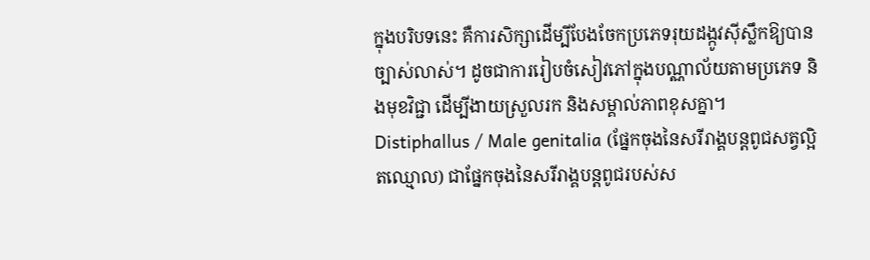ក្នុងបរិបទនេះ គឺការសិក្សាដើម្បីបែងចែកប្រភេទរុយដង្កូវស៊ីស្លឹកឱ្យបានច្បាស់លាស់។ ដូចជាការរៀបចំសៀវភៅក្នុងបណ្ណាល័យតាមប្រភេទ និងមុខវិជ្ជា ដើម្បីងាយស្រួលរក និងសម្គាល់ភាពខុសគ្នា។
Distiphallus / Male genitalia (ផ្នែកចុងនៃសរីរាង្គបន្តពូជសត្វល្អិតឈ្មោល) ជាផ្នែកចុងនៃសរីរាង្គបន្តពូជរបស់ស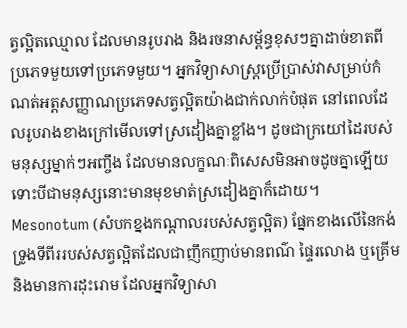ត្វល្អិតឈ្មោល ដែលមានរូបរាង និងរចនាសម្ព័ន្ធខុសៗគ្នាដាច់ខាតពីប្រភេទមួយទៅប្រភេទមួយ។ អ្នកវិទ្យាសាស្ត្រប្រើប្រាស់វាសម្រាប់កំណត់អត្តសញ្ញាណប្រភេទសត្វល្អិតយ៉ាងជាក់លាក់បំផុត នៅពេលដែលរូបរាងខាងក្រៅមើលទៅស្រដៀងគ្នាខ្លាំង។ ដូចជាក្រយៅដៃរបស់មនុស្សម្នាក់ៗអញ្ចឹង ដែលមានលក្ខណៈពិសេសមិនអាចដូចគ្នាឡើយ ទោះបីជាមនុស្សនោះមានមុខមាត់ស្រដៀងគ្នាក៏ដោយ។
Mesonotum (សំបកខ្នងកណ្តាលរបស់សត្វល្អិត) ផ្នែកខាងលើនៃកង់ទ្រូងទីពីររបស់សត្វល្អិតដែលជាញឹកញាប់មានពណ៌ ផ្ទៃរលោង ឬគ្រើម និងមានការដុះរោម ដែលអ្នកវិទ្យាសា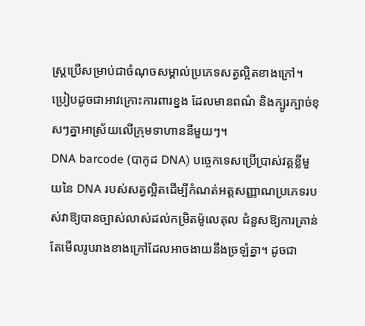ស្ត្រប្រើសម្រាប់ជាចំណុចសម្គាល់ប្រភេទសត្វល្អិតខាងក្រៅ។ ប្រៀបដូចជាអាវក្រោះការពារខ្នង ដែលមានពណ៌ និងក្បូរក្បាច់ខុសៗគ្នាអាស្រ័យលើក្រុមទាហាននីមួយៗ។
DNA barcode (បាកូដ DNA) បច្ចេកទេសប្រើប្រាស់វគ្គខ្លីមួយនៃ DNA របស់សត្វល្អិតដើម្បីកំណត់អត្តសញ្ញាណប្រភេទរបស់វាឱ្យបានច្បាស់លាស់ដល់កម្រិតម៉ូលេគុល ជំនួសឱ្យការគ្រាន់តែមើលរូបរាងខាងក្រៅដែលអាចងាយនឹងច្រឡំគ្នា។ ដូចជា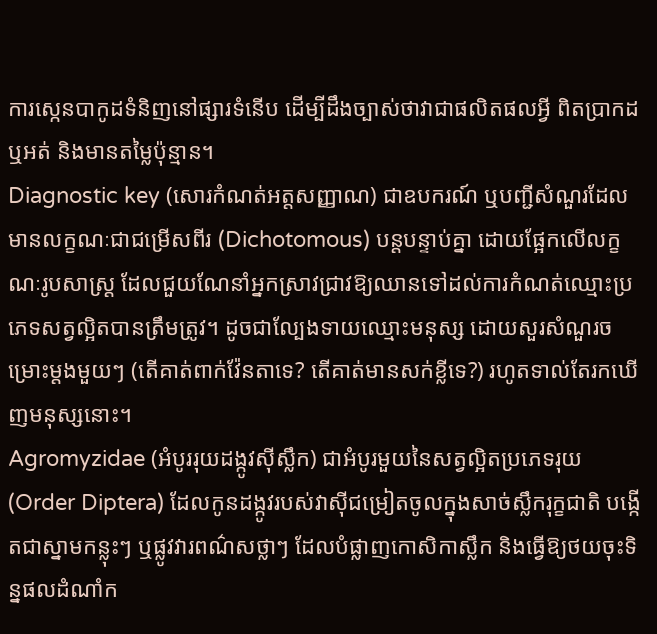ការស្កេនបាកូដទំនិញនៅផ្សារទំនើប ដើម្បីដឹងច្បាស់ថាវាជាផលិតផលអ្វី ពិតប្រាកដឬអត់ និងមានតម្លៃប៉ុន្មាន។
Diagnostic key (សោរកំណត់អត្តសញ្ញាណ) ជាឧបករណ៍ ឬបញ្ជីសំណួរដែលមានលក្ខណៈជាជម្រើសពីរ (Dichotomous) បន្តបន្ទាប់គ្នា ដោយផ្អែកលើលក្ខណៈរូបសាស្ត្រ ដែលជួយណែនាំអ្នកស្រាវជ្រាវឱ្យឈានទៅដល់ការកំណត់ឈ្មោះប្រភេទសត្វល្អិតបានត្រឹមត្រូវ។ ដូចជាល្បែងទាយឈ្មោះមនុស្ស ដោយសួរសំណួរចម្រោះម្តងមួយៗ (តើគាត់ពាក់វ៉ែនតាទេ? តើគាត់មានសក់ខ្លីទេ?) រហូតទាល់តែរកឃើញមនុស្សនោះ។
Agromyzidae (អំបូររុយដង្កូវស៊ីស្លឹក) ជាអំបូរមួយនៃសត្វល្អិតប្រភេទរុយ (Order Diptera) ដែលកូនដង្កូវរបស់វាស៊ីជម្រៀតចូលក្នុងសាច់ស្លឹករុក្ខជាតិ បង្កើតជាស្នាមកន្លុះៗ ឬផ្លូវវារពណ៌សថ្លាៗ ដែលបំផ្លាញកោសិកាស្លឹក និងធ្វើឱ្យថយចុះទិន្នផលដំណាំក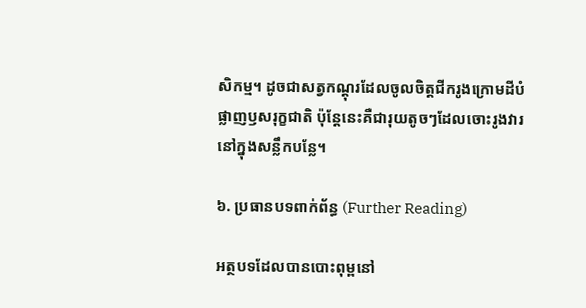សិកម្ម។ ដូចជាសត្វកណ្តុរដែលចូលចិត្តជីករូងក្រោមដីបំផ្លាញឫសរុក្ខជាតិ ប៉ុន្តែនេះគឺជារុយតូចៗដែលចោះរូងវារនៅក្នុងសន្លឹកបន្លែ។

៦. ប្រធានបទពាក់ព័ន្ធ (Further Reading)

អត្ថបទដែលបានបោះពុម្ពនៅ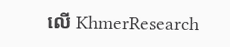លើ KhmerResearch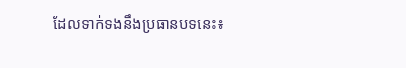ដែលទាក់ទងនឹងប្រធានបទនេះ៖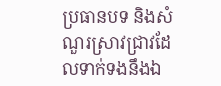ប្រធានបទ និងសំណួរស្រាវជ្រាវដែលទាក់ទងនឹងឯ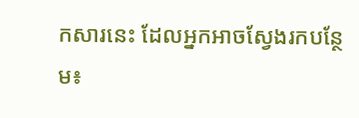កសារនេះ ដែលអ្នកអាចស្វែងរកបន្ថែម៖